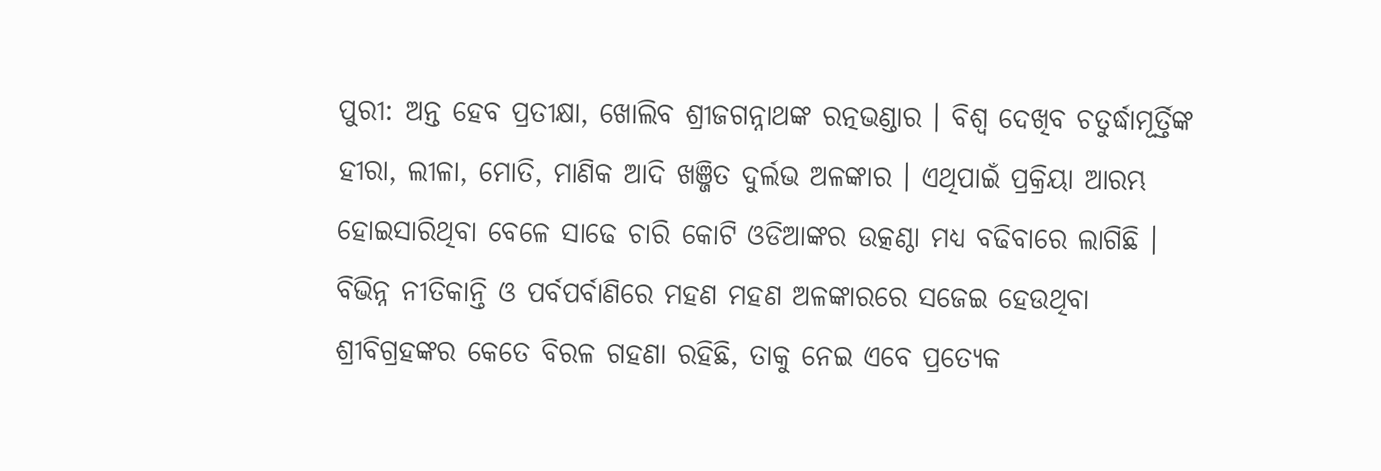ପୁରୀ: ଅନ୍ତ ହେବ ପ୍ରତୀକ୍ଷା, ଖୋଲିବ ଶ୍ରୀଜଗନ୍ନାଥଙ୍କ ରତ୍ନଭଣ୍ଡାର । ବିଶ୍ବ ଦେଖିବ ଚତୁର୍ଦ୍ଧାମୂର୍ତ୍ତିଙ୍କ ହୀରା, ଲୀଳା, ମୋତି, ମାଣିକ ଆଦି ଖଞ୍ଜିତ ଦୁର୍ଲଭ ଅଳଙ୍କାର । ଏଥିପାଇଁ ପ୍ରକ୍ରିୟା ଆରମ୍ଭ ହୋଇସାରିଥିବା ବେଳେ ସାଢେ ଚାରି କୋଟି ଓଡିଆଙ୍କର ଉତ୍କଣ୍ଠା ମଧ୍ୟ ବଢିବାରେ ଲାଗିଛି । ବିଭିନ୍ନ ନୀତିକାନ୍ତି ଓ ପର୍ବପର୍ବାଣିରେ ମହଣ ମହଣ ଅଳଙ୍କାରରେ ସଜେଇ ହେଉଥିବା ଶ୍ରୀବିଗ୍ରହଙ୍କର କେତେ ବିରଳ ଗହଣା ରହିଛି, ତାକୁ ନେଇ ଏବେ ପ୍ରତ୍ୟେକ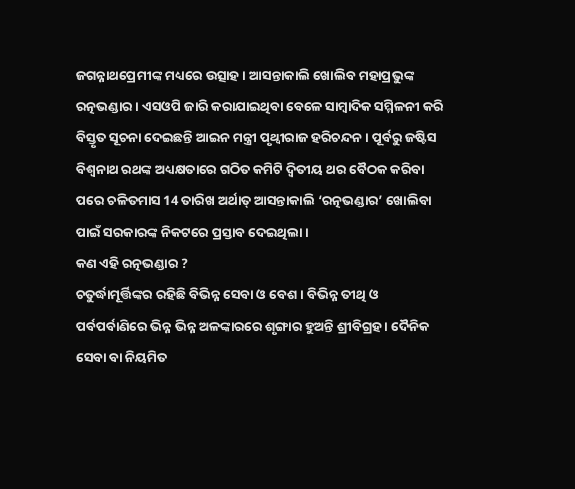ଜଗନ୍ନାଥପ୍ରେମୀଙ୍କ ମଧ୍ୟରେ ଉତ୍ସାହ । ଆସନ୍ତାକାଲି ଖୋଲିବ ମହାପ୍ରଭୁଙ୍କ ରତ୍ନଭଣ୍ଡାର । ଏସଓପି ଜାରି କରାଯାଇଥିବା ବେଳେ ସାମ୍ବାଦିକ ସମ୍ମିଳନୀ କରି ବିସ୍ତୃତ ସୂଚନା ଦେଇଛନ୍ତି ଆଇନ ମନ୍ତ୍ରୀ ପୃଥ୍ବୀରାଜ ହରିଚନ୍ଦନ । ପୂର୍ବରୁ ଜଷ୍ଟିସ ବିଶ୍ବନାଥ ରଥଙ୍କ ଅଧ୍ୟକ୍ଷତାରେ ଗଠିତ କମିଟି ଦ୍ବିତୀୟ ଥର ବୈଠକ କରିବା ପରେ ଚଳିତମାସ 14 ତାରିଖ ଅର୍ଥାତ୍ ଆସନ୍ତାକାଲି ‘ରତ୍ନଭଣ୍ଡାର’ ଖୋଲିବା ପାଇଁ ସରକାରଙ୍କ ନିକଟରେ ପ୍ରସ୍ତାବ ଦେଇଥିଲା ।
କଣ ଏହି ରତ୍ନଭଣ୍ଡାର ?
ଚତୁର୍ଦ୍ଧାମୂର୍ତ୍ତିଙ୍କର ରହିଛି ବିଭିନ୍ନ ସେବା ଓ ବେଶ । ବିଭିନ୍ନ ତୀଥି ଓ ପର୍ବପର୍ବାଣିରେ ଭିନ୍ନ ଭିନ୍ନ ଅଳଙ୍କାରରେ ଶୃଙ୍ଗାର ହୁଅନ୍ତି ଶ୍ରୀବିଗ୍ରହ । ଦୈନିକ ସେବା ବା ନିୟମିତ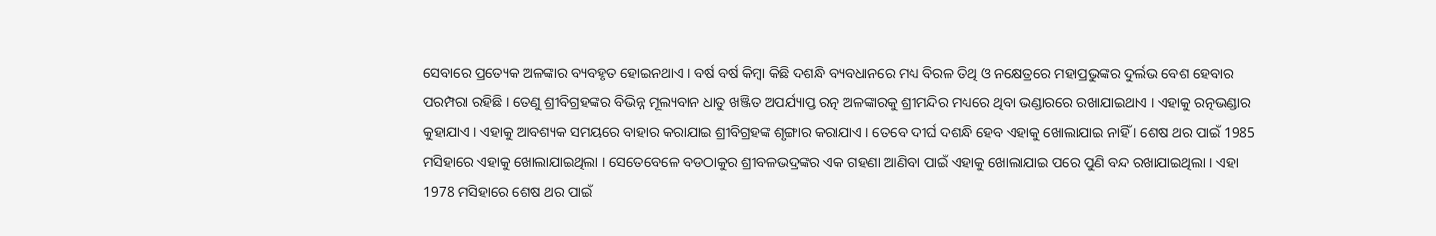ସେବାରେ ପ୍ରତ୍ୟେକ ଅଳଙ୍କାର ବ୍ୟବହୃତ ହୋଇନଥାଏ । ବର୍ଷ ବର୍ଷ କିମ୍ବା କିଛି ଦଶନ୍ଧି ବ୍ୟବଧାନରେ ମଧ୍ୟ ବିରଳ ତିଥି ଓ ନକ୍ଷେତ୍ରରେ ମହାପ୍ରଭୁଙ୍କର ଦୁର୍ଲଭ ବେଶ ହେବାର ପରମ୍ପରା ରହିଛି । ତେଣୁ ଶ୍ରୀବିଗ୍ରହଙ୍କର ବିଭିନ୍ନ ମୂଲ୍ୟବାନ ଧାତୁ ଖଞ୍ଜିତ ଅପର୍ଯ୍ୟାପ୍ତ ରତ୍ନ ଅଳଙ୍କାରକୁ ଶ୍ରୀମନ୍ଦିର ମଧ୍ୟରେ ଥିବା ଭଣ୍ଡାରରେ ରଖାଯାଇଥାଏ । ଏହାକୁ ରତ୍ନଭଣ୍ଡାର କୁହାଯାଏ । ଏହାକୁ ଆବଶ୍ୟକ ସମୟରେ ବାହାର କରାଯାଇ ଶ୍ରୀବିଗ୍ରହଙ୍କ ଶୃଙ୍ଗାର କରାଯାଏ । ତେବେ ଦୀର୍ଘ ଦଶନ୍ଧି ହେବ ଏହାକୁ ଖୋଲାଯାଇ ନାହିଁ । ଶେଷ ଥର ପାଇଁ 1985 ମସିହାରେ ଏହାକୁ ଖୋଲାଯାଇଥିଲା । ସେତେବେଳେ ବଡଠାକୁର ଶ୍ରୀବଳଭଦ୍ରଙ୍କର ଏକ ଗହଣା ଆଣିବା ପାଇଁ ଏହାକୁ ଖୋଲାଯାଇ ପରେ ପୁଣି ବନ୍ଦ ରଖାଯାଇଥିଲା । ଏହା 1978 ମସିହାରେ ଶେଷ ଥର ପାଇଁ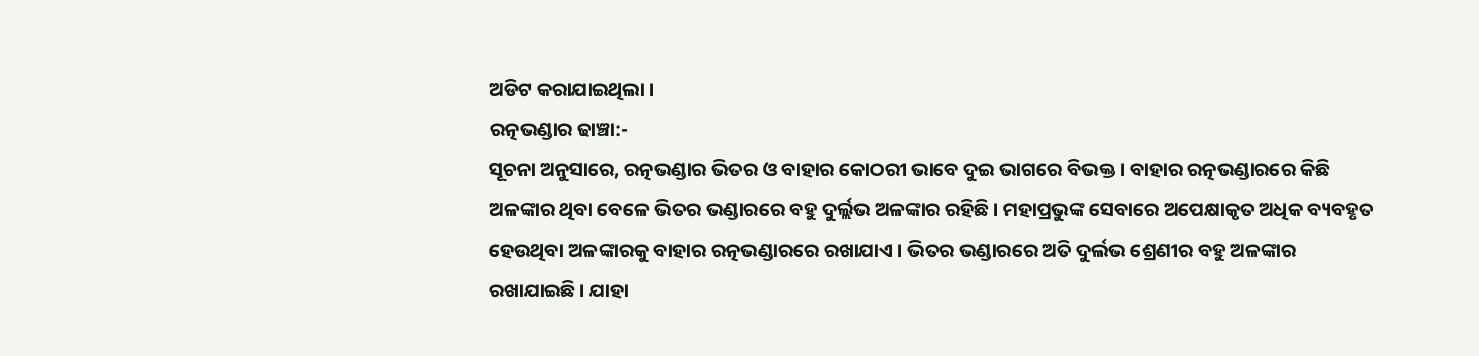ଅଡିଟ କରାଯାଇଥିଲା ।
ରତ୍ନଭଣ୍ଡାର ଢାଞ୍ଚା:-
ସୂଚନା ଅନୁସାରେ, ରତ୍ନଭଣ୍ଡାର ଭିତର ଓ ବାହାର କୋଠରୀ ଭାବେ ଦୁଇ ଭାଗରେ ବିଭକ୍ତ । ବାହାର ରତ୍ନଭଣ୍ଡାରରେ କିଛି ଅଳଙ୍କାର ଥିବା ବେଳେ ଭିତର ଭଣ୍ଡାରରେ ବହୁ ଦୁର୍ଲ୍ଲଭ ଅଳଙ୍କାର ରହିଛି । ମହାପ୍ରଭୁଙ୍କ ସେବାରେ ଅପେକ୍ଷାକୃତ ଅଧିକ ବ୍ୟବହୃତ ହେଉଥିବା ଅଳଙ୍କାରକୁ ବାହାର ରତ୍ନଭଣ୍ଡାରରେ ରଖାଯାଏ । ଭିତର ଭଣ୍ଡାରରେ ଅତି ଦୁର୍ଲଭ ଶ୍ରେଣୀର ବହୁ ଅଳଙ୍କାର ରଖାଯାଇଛି । ଯାହା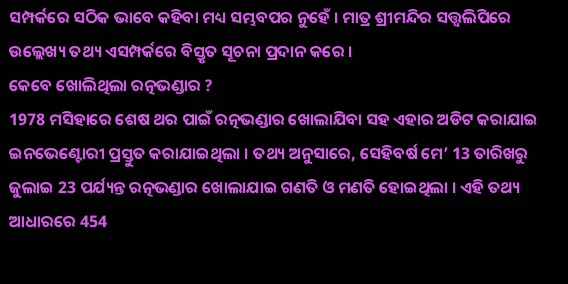ସମ୍ପର୍କରେ ସଠିକ ଭାବେ କହିବା ମଧ୍ୟ ସମ୍ଭବପର ନୁହେଁ । ମାତ୍ର ଶ୍ରୀମନ୍ଦିର ସତ୍ତ୍ବଲିପିରେ ଉଲ୍ଲେଖ୍ୟ ତଥ୍ୟ ଏସମ୍ପର୍କରେ ବିସ୍ତୃତ ସୂଚନା ପ୍ରଦାନ କରେ ।
କେବେ ଖୋଲିଥିଲା ରତ୍ନଭଣ୍ଡାର ?
1978 ମସିହାରେ ଶେଷ ଥର ପାଇଁ ରତ୍ନଭଣ୍ଡାର ଖୋଲାଯିବା ସହ ଏହାର ଅଡିଟ କରାଯାଇ ଇନଭେଣ୍ଟୋରୀ ପ୍ରସ୍ତୁତ କରାଯାଇଥିଲା । ତଥ୍ୟ ଅନୁସାରେ, ସେହିବର୍ଷ ମେ’ 13 ତାରିଖରୁ ଜୁଲାଇ 23 ପର୍ଯ୍ୟନ୍ତ ରତ୍ନଭଣ୍ଡାର ଖୋଲାଯାଇ ଗଣତି ଓ ମଣତି ହୋଇଥିଲା । ଏହି ତଥ୍ୟ ଆଧାରରେ 454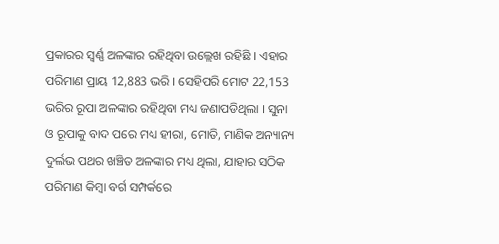ପ୍ରକାରର ସ୍ବର୍ଣ୍ଣ ଅଳଙ୍କାର ରହିଥିବା ଉଲ୍ଲେଖ ରହିଛି । ଏହାର ପରିମାଣ ପ୍ରାୟ 12,883 ଭରି । ସେହିପରି ମୋଟ 22,153 ଭରିର ରୂପା ଅଳଙ୍କାର ରହିଥିବା ମଧ୍ୟ ଜଣାପଡିଥିଲା । ସୁନା ଓ ରୂପାକୁ ବାଦ ପରେ ମଧ୍ୟ ହୀରା, ମୋତି, ମାଣିକ ଅନ୍ୟାନ୍ୟ ଦୁର୍ଲଭ ପଥର ଖଞ୍ଚିତ ଅଳଙ୍କାର ମଧ୍ୟ ଥିଲା, ଯାହାର ସଠିକ ପରିମାଣ କିମ୍ବା ବର୍ଗ ସମ୍ପର୍କରେ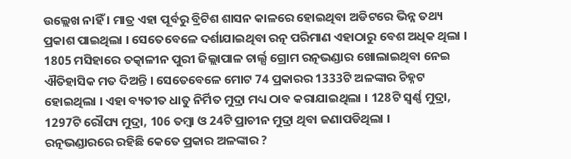ଉଲ୍ଲେଖ ନାହିଁ । ମାତ୍ର ଏହା ପୂର୍ବରୁ ବ୍ରିଟିଶ ଶାସନ କାଳରେ ହୋଇଥିବା ଅଡିଟରେ ଭିନ୍ନ ତଥ୍ୟ ପ୍ରକାଶ ପାଇଥିଲା । ସେତେବେଳେ ଦର୍ଶାଯାଇଥିବା ରତ୍ନ ପରିମାଣ ଏହାଠାରୁ ବେଶ ଅଧିକ ଥିଲା । 1805 ମସିହାରେ ତତ୍କାଳୀନ ପୁରୀ ଜିଲ୍ଲାପାଳ ଚାର୍ଲ୍ସ ଗ୍ରୋମ ରତ୍ନଭଣ୍ଡାର ଖୋଲାଇଥିବା ନେଇ ଐତିହାସିକ ମତ ଦିଅନ୍ତି । ସେତେବେଳେ ମୋଟ 74 ପ୍ରକାରର 1333ଟି ଅଳଙ୍କାର ଚିହ୍ନଟ ହୋଇଥିଲା । ଏହା ବ୍ୟତୀତ ଧାତୁ ନିର୍ମିତ ମୁଦ୍ରା ମଧ୍ୟ ଠାବ କରାଯାଇଥିଲା । 128ଟି ସ୍ବର୍ଣ୍ଣ ମୁଦ୍ରା, 1297ଟି ରୌପ୍ୟ ମୁଦ୍ରା, 106 ତମ୍ବା ଓ 24ଟି ପ୍ରାଚୀନ ମୁଦ୍ରା ଥିବା ଜଣାପଡିଥିଲା ।
ରତ୍ନଭଣ୍ଡାରରେ ରହିଛି କେତେ ପ୍ରକାର ଅଳଙ୍କାର ?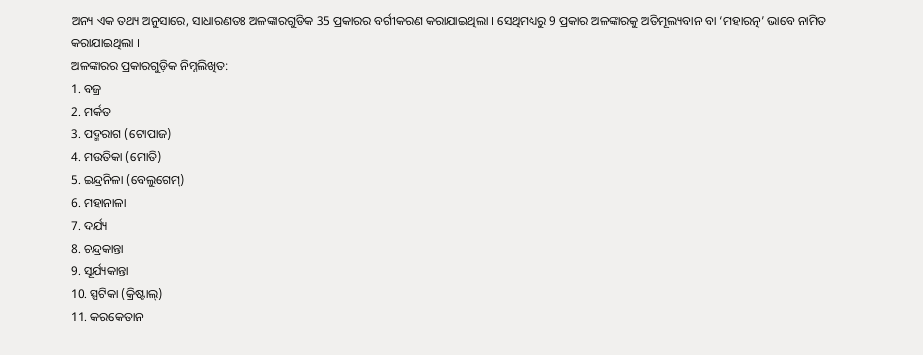ଅନ୍ୟ ଏକ ତଥ୍ୟ ଅନୁସାରେ, ସାଧାରଣତଃ ଅଳଙ୍କାରଗୁଡିକ 35 ପ୍ରକାରର ବର୍ଗୀକରଣ କରାଯାଇଥିଲା । ସେଥିମଧ୍ୟରୁ 9 ପ୍ରକାର ଅଳଙ୍କାରକୁ ଅତିମୂଲ୍ୟବାନ ବା ‘ମହାରତ୍ନ’ ଭାବେ ନାମିତ କରାଯାଇଥିଲା ।
ଅଳଙ୍କାରର ପ୍ରକାରଗୁଡ଼ିକ ନିମ୍ନଲିଖିତ:
1. ବଜ୍ର
2. ମର୍କତ
3. ପଦ୍ମରାଗ (ଟୋପାଜ)
4. ମଉତିକା (ମୋତି)
5. ଇନ୍ଦ୍ରନିଳା (ବେଲୁଗେମ୍)
6. ମହାନାଳା
7. ଦର୍ଯ୍ୟ
8. ଚନ୍ଦ୍ରକାନ୍ତା
9. ସୂର୍ଯ୍ୟକାନ୍ତା
10. ସ୍ପଟିକା (କ୍ରିଷ୍ଟାଲ୍)
11. କରକେତାନ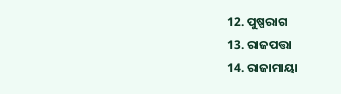12. ପୁଷ୍ପରାଗ
13. ରାଜପତ୍ତା
14. ରାଜାମାୟା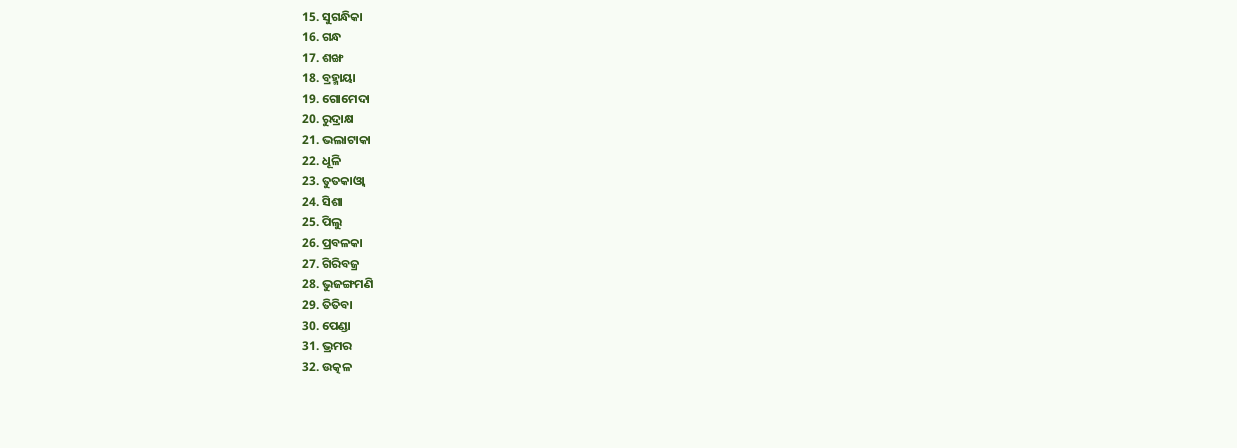15. ସୁଗନ୍ଧିକା
16. ଗନ୍ଧ
17. ଶଙ୍ଖ
18. ବ୍ରହ୍ମାୟା
19. ଗୋମେଦା
20. ରୁଦ୍ରାକ୍ଷ
21. ଭଲାଟାକା
22. ଧୂଳି
23. ତୁତକାଓ୍ବା
24. ସିଶା
25. ପିଲୁ
26. ପ୍ରବଳକା
27. ଗିରିବଜ୍ର
28. ଭୁଜଙ୍ଗମଣି
29. ତିତିବା
30. ପେଣ୍ଡା
31. ଭ୍ରମର
32. ଉତ୍କଳ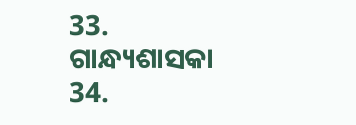33. ଗାନ୍ଧ୍ୟଶାସକା
34.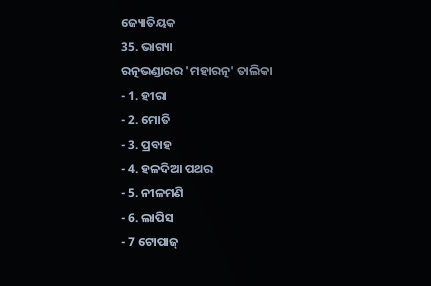ଜ୍ୟୋତିୟକ
35. ଭାଗ୍ୟା
ରତ୍ନଭଣ୍ଡାରର 'ମହାରତ୍ନ' ତାଲିକା
- 1. ହୀରା
- 2. ମୋତି
- 3. ପ୍ରବାହ
- 4. ହଳଦିଆ ପଥର
- 5. ନୀଳମଣି
- 6. ଲାପିସ
- 7 ଟୋପାଜ୍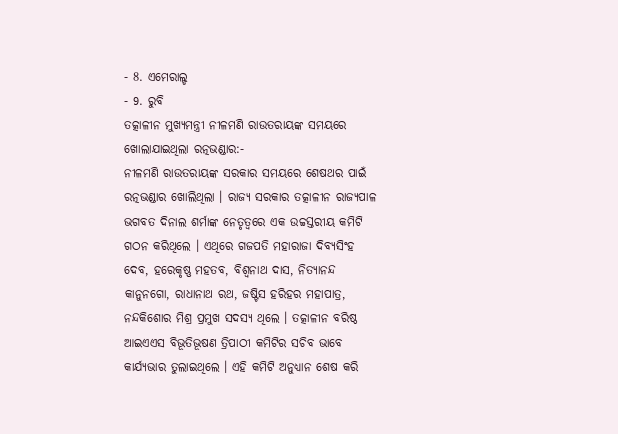- 8. ଏମେରାଲ୍ଡ
- 9. ରୁବି
ତତ୍କାଳୀନ ମୁଖ୍ୟମନ୍ତ୍ରୀ ନୀଳମଣି ରାଉତରାୟଙ୍କ ସମୟରେ ଖୋଲାଯାଇଥିଲା ରତ୍ନଭଣ୍ଡାର:-
ନୀଳମଣି ରାଉତରାୟଙ୍କ ସରକାର ସମୟରେ ଶେଷଥର ପାଇଁ ରତ୍ନଭଣ୍ଡାର ଖୋଲିଥିଲା । ରାଜ୍ୟ ସରକାର ତତ୍କାଳୀନ ରାଜ୍ୟପାଳ ଭଗବତ ଦିନାଲ ଶର୍ମାଙ୍କ ନେତୃତ୍ବରେ ଏକ ଉଚ୍ଚସ୍ତରୀୟ କମିଟି ଗଠନ କରିଥିଲେ । ଏଥିରେ ଗଜପତି ମହାରାଜା ଦିବ୍ୟସିଂହ ଦେବ, ହରେକୃଷ୍ଣ ମହତବ, ବିଶ୍ୱନାଥ ଦାସ, ନିତ୍ୟାନନ୍ଦ କାନୁନଗୋ, ରାଧାନାଥ ରଥ, ଜଷ୍ଟିସ ହରିହର ମହାପାତ୍ର, ନନ୍ଦକିଶୋର ମିଶ୍ର ପ୍ରମୁଖ ସଦସ୍ୟ ଥିଲେ । ତତ୍କାଳୀନ ବରିଷ୍ଠ ଆଇଏଏସ ବିଭୂତିଭୂଷଣ ତ୍ରିପାଠୀ କମିଟିର ସଚିବ ଭାବେ କାର୍ଯ୍ୟଭାର ତୁଲାଇଥିଲେ । ଏହି କମିଟି ଅନୁଧ୍ୟାନ ଶେଷ କରି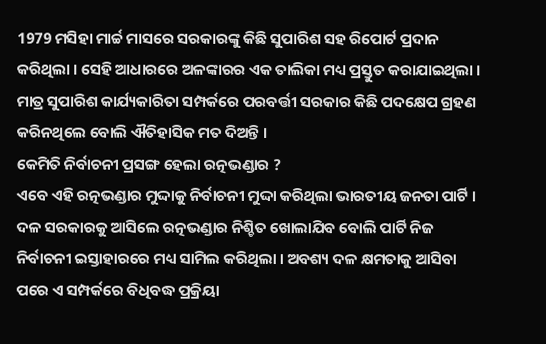1979 ମସିହା ମାର୍ଚ୍ଚ ମାସରେ ସରକାରଙ୍କୁ କିଛି ସୁପାରିଶ ସହ ରିପୋର୍ଟ ପ୍ରଦାନ କରିଥିଲା । ସେହି ଆଧାରରେ ଅଳଙ୍କାରର ଏକ ତାଲିକା ମଧ୍ୟ ପ୍ରସ୍ତୁତ କରାଯାଇଥିଲା । ମାତ୍ର ସୁପାରିଶ କାର୍ଯ୍ୟକାରିତା ସମ୍ପର୍କରେ ପରବର୍ତ୍ତୀ ସରକାର କିଛି ପଦକ୍ଷେପ ଗ୍ରହଣ କରିନଥିଲେ ବୋଲି ଐତିହାସିକ ମତ ଦିଅନ୍ତି ।
କେମିତି ନିର୍ବାଚନୀ ପ୍ରସଙ୍ଗ ହେଲା ରତ୍ନଭଣ୍ଡାର ?
ଏବେ ଏହି ରତ୍ନଭଣ୍ଡାର ମୁଦ୍ଦାକୁ ନିର୍ବାଚନୀ ମୁଦ୍ଦା କରିଥିଲା ଭାରତୀୟ ଜନତା ପାର୍ଟି । ଦଳ ସରକାରକୁ ଆସିଲେ ରତ୍ନଭଣ୍ଡାର ନିଶ୍ଚିତ ଖୋଲାଯିବ ବୋଲି ପାର୍ଟି ନିଜ ନିର୍ବାଚନୀ ଇସ୍ତାହାରରେ ମଧ୍ୟ ସାମିଲ କରିଥିଲା । ଅବଶ୍ୟ ଦଳ କ୍ଷମତାକୁ ଆସିବା ପରେ ଏ ସମ୍ପର୍କରେ ବିଧିବଦ୍ଧ ପ୍ରକ୍ରିୟା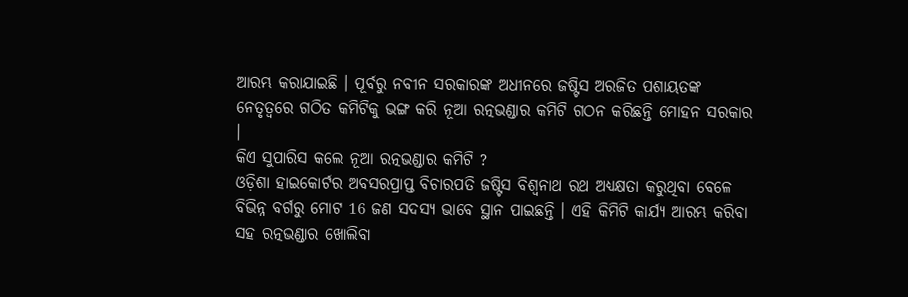ଆରମ୍ଭ କରାଯାଇଛି । ପୂର୍ବରୁ ନବୀନ ସରକାରଙ୍କ ଅଧୀନରେ ଜଷ୍ଟିସ ଅରଜିତ ପଶାୟତଙ୍କ ନେତୃତ୍ବରେ ଗଠିତ କମିଟିକୁ ଭଙ୍ଗ କରି ନୂଆ ରତ୍ନଭଣ୍ଡାର କମିଟି ଗଠନ କରିଛନ୍ତି ମୋହନ ସରକାର ।
କିଏ ସୁପାରିସ କଲେ ନୂଆ ରତ୍ନଭଣ୍ଡାର କମିଟି ?
ଓଡ଼ିଶା ହାଇକୋର୍ଟର ଅବସରପ୍ରାପ୍ତ ବିଚାରପତି ଜଷ୍ଟିସ ବିଶ୍ବନାଥ ରଥ ଅଧ୍ୟକ୍ଷତା କରୁଥିବା ବେଳେ ବିଭିନ୍ନ ବର୍ଗରୁ ମୋଟ 16 ଜଣ ସଦସ୍ୟ ଭାବେ ସ୍ଥାନ ପାଇଛନ୍ତି । ଏହି କିମିଟି କାର୍ଯ୍ୟ ଆରମ୍ଭ କରିବା ସହ ରତ୍ନଭଣ୍ଡାର ଖୋଲିବା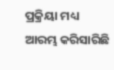ପ୍ରକ୍ରିୟା ମଧ୍ୟ ଆରମ୍ଭ କରିସାରିଛି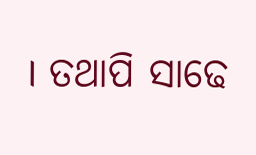। ତଥାପି ସାଢେ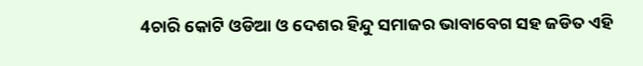4ଚାରି କୋଟି ଓଡିଆ ଓ ଦେଶର ହିନ୍ଦୁ ସମାଜର ଭାବାବେଗ ସହ ଜଡିତ ଏହି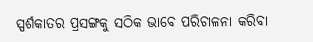ସ୍ପର୍ଶକାତର ପ୍ରସଙ୍ଗକୁ ସଠିକ ଭାବେ ପରିଚାଳନା କରିବା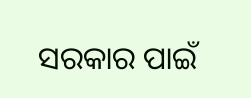ସରକାର ପାଇଁ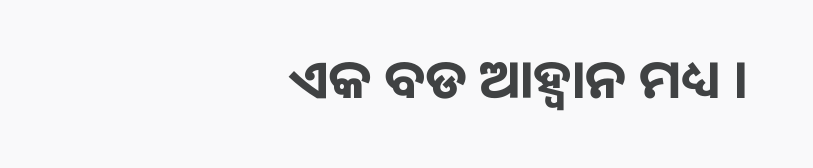ଏକ ବଡ ଆହ୍ବାନ ମଧ୍ୟ ।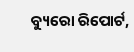ବ୍ୟୁରୋ ରିପୋର୍ଟ,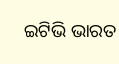ଇଟିଭି ଭାରତ